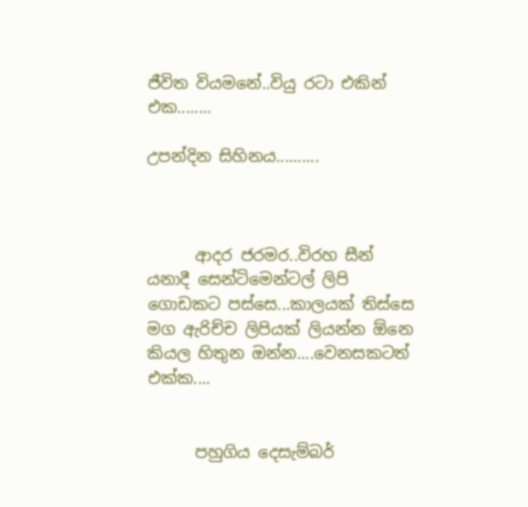ජීවිත වියමනේ..වියු රටා එකින් එක........

උපන්දින සිහිනය..........



      ආදර ජරමර..විරහ සීන් යනාදී සෙන්ටිමෙන්ටල් ලිපි ගොඩකට පස්සෙ...කාලයක් තිස්සෙ මග ඇරිච්ච ලිපියක් ලියන්න ඕනෙ කියල හිතුන ඔන්න....වෙනසකටත් එක්ක....


      පහුගිය දෙසැම්බර්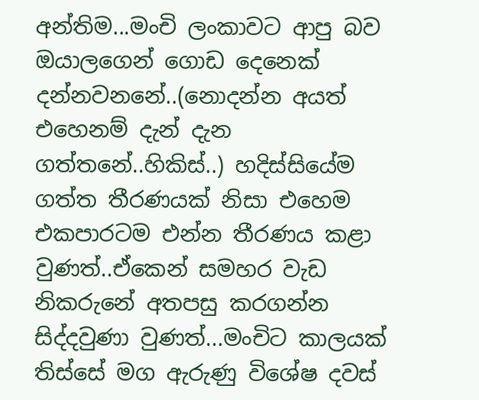අන්තිම...මංචි ලංකාවට ආපු බව ඔයාලගෙන් ගොඩ දෙනෙක් දන්නවනනේ..(නොදන්න අයත් එහෙනම් දැන් දැන ගත්තනේ..හිකිස්..) හදිස්සියේම ගත්ත තීරණයක් නිසා එහෙම එකපාරටම එන්න තීරණය කළා වුණත්..ඒකෙන් සමහර වැඩ නිකරුනේ අතපසු කරගන්න සිද්දවුණා වුණත්...මංචිට කාලයක් තිස්සේ මග ඇරුණු විශේෂ දවස්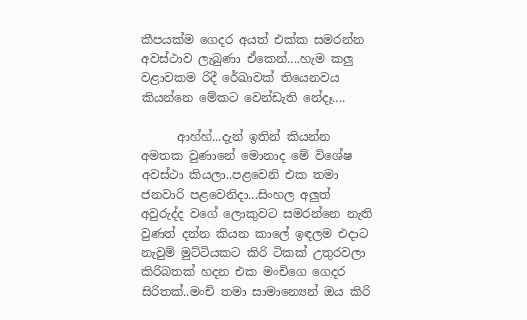කීපයක්ම ගෙදර අයත් එක්ක සමරන්න අවස්ථාව ලැබුණා ඒකෙන්....හැම කලු වළාවකම රිදී රේඛාවක් තියෙනවය කියන්නෙ මේකට වෙන්ඩැති නේදෑ....

      ආහ්හ්...දැන් ඉතින් කියන්න අමතක වුණානේ මොනාද මේ විශේෂ අවස්ථා කියලා..පළවෙනි එක තමා ජනවාරි පළවෙනිදා...සිංහල අලුත් අවුරුද්ද වගේ ලොකුවට සමරන්නෙ නැති වුණත් දන්න කියන කාලේ ඉඳලම එදාට නැවුම් මුට්ටියකට කිරි ටිකක් උතුරවලා කිරිබතක් හදන එක මංචිගෙ ගෙදර සිරිතක්..මංචි තමා සාමාන්‍යෙන් ඔය කිරි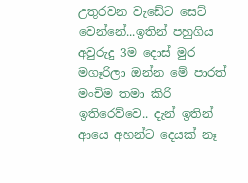උතුරවන වැඩේට සෙට් වෙන්නේ...ඉතින් පහුගිය අවුරුදු 3ම දොස් මුර මගෑරිලා ඔන්න මේ පාරත් මංචිම තමා කිරි ඉතිරෙව්වෙ.. දැන් ඉතින් ආයෙ අහන්ට දෙයක් නෑ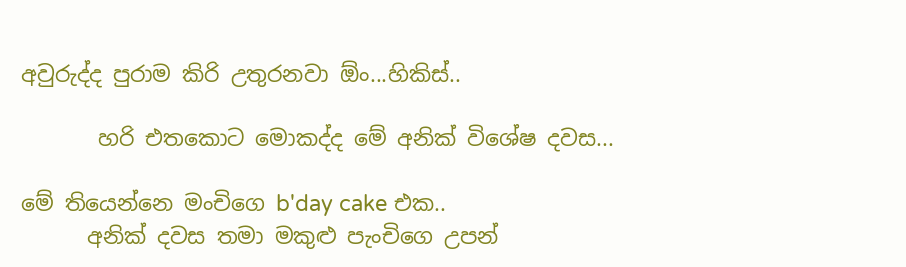අවුරුද්ද පුරාම කිරි උතුරනවා ඕං...හිකිස්..

       හරි එතකොට මොකද්ද මේ අනික් විශේෂ දවස...

මේ තියෙන්නෙ මංචිගෙ b'day cake එක..
      අනික් දවස තමා මකුළු පැංචිගෙ උපන්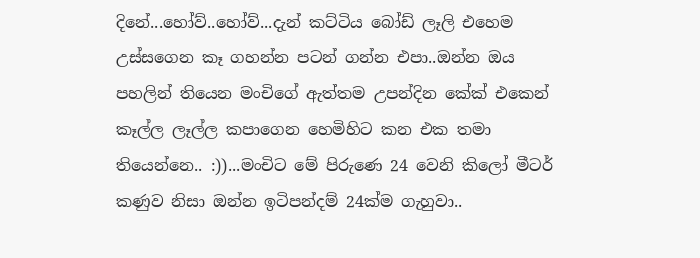දිනේ...හෝව්..හෝව්...දැන් කට්ටිය බෝඩ් ලෑලි එහෙම උස්සගෙන කෑ ගහන්න පටන් ගන්න එපා..ඔන්න ඔය පහලින් තියෙන මංචිගේ ඇත්තම උපන්දින කේක් එකෙන් කෑල්ල ලෑල්ල කපාගෙන හෙමිහිට කන එක තමා තියෙන්නෙ.. :))...මංචිට මේ පිරුණෙ 24 වෙනි කිලෝ මීටර් කණුව නිසා ඔන්න ඉටිපන්දම් 24ක්ම ගැහුවා..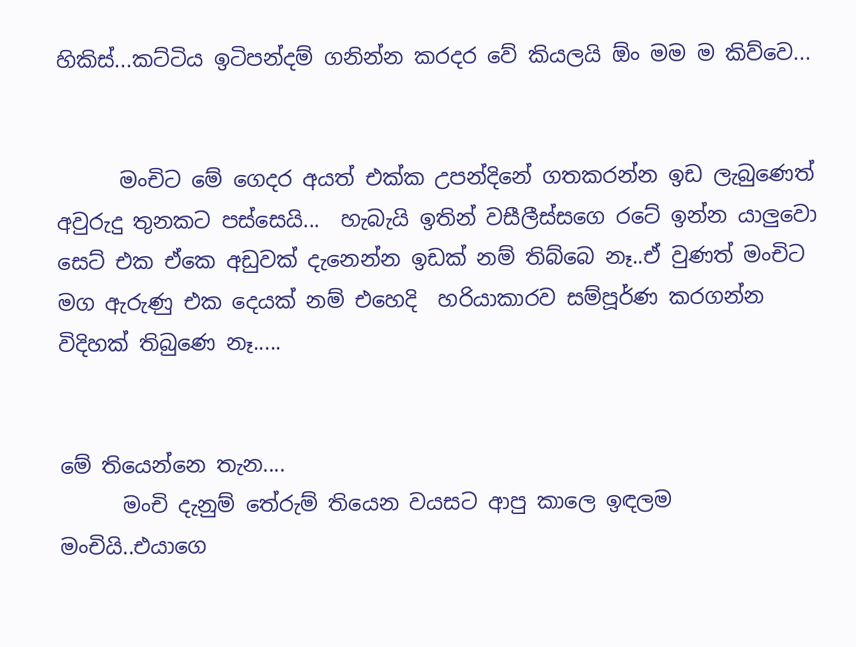හිකිස්...කට්ටිය ඉටිපන්දම් ගනින්න කරදර වේ කියලයි ඕං මම ම කිව්වෙ...


      මංචිට මේ ගෙදර අයත් එක්ක උපන්දිනේ ගතකරන්න ඉඩ ලැබුණෙත් අවුරුදු තුනකට පස්සෙයි...  හැබැයි ඉතින් වසීලීස්සගෙ රටේ ඉන්න යාලුවො සෙට් එක ඒකෙ අඩුවක් දැනෙන්න ඉඩක් නම් තිබ්බෙ නෑ..ඒ වුණත් මංචිට මග ඇරුණු එක දෙයක් නම් එහෙදි  හරියාකාරව සම්පූර්ණ කරගන්න විදිහක් තිබුණෙ නෑ.....


මේ තියෙන්නෙ තැන....
      මංචි දැනුම් තේරුම් තියෙන වයසට ආපු කාලෙ ඉඳලම මංචියි..එයාගෙ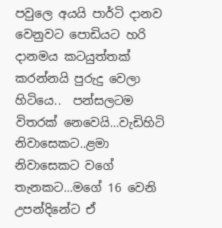පවුලෙ අයයි පාර්ටි දානව වෙනුවට පොඩියට හරි දානමය කටයුත්තක් කරන්නයි පුරුදු වෙලා හිටියෙ..  පන්සලටම විතරක් නෙවෙයි...වැඩිහිටි නිවාසෙකට..ළමා නිවාසෙකට වගේ තැනකට...මගේ 16 වෙනි උපන්දිනේට ඒ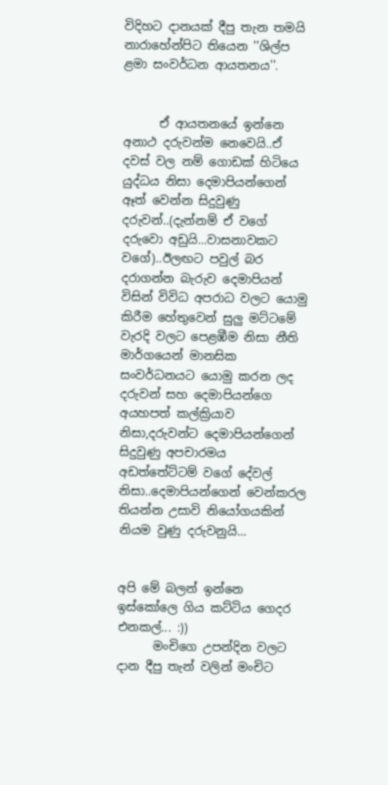විදිහට දානයක් දීපු තැන තමයි නාරාහේන්පිට තියෙන ''ශිල්ප ළමා සංවර්ධන ආයතනය''.


      ඒ ආයතනයේ ඉන්නෙ අනාථ දරුවන්ම නෙවෙයි..ඒ දවස් වල නම් ගොඩක් හිටියෙ යුද්ධය නිසා දෙමාපියන්ගෙන් ඈත් වෙන්න සිදුවුණු දරුවන්..(දැන්නම් ඒ වගේ දරුවො අඩුයි...වාසනාවකට වගේ)..ඊලඟට පවුල් බර දරාගන්න බැරුව දෙමාපියන් විසින් විවිධ අපරාධ වලට යොමු කිරීම හේතුවෙන් සුලු මට්ටමේ වැරදි වලට පෙළඹීම නිසා නීති මාර්ගයෙන් මානසික සංවර්ධනයට යොමු කරන ලද දරුවන් සහ දෙමාපියන්ගෙ අයහපත් කල්ක්‍රියාව නිසා,දරුවන්ට දෙමාපියන්ගෙන් සිදුවුණු අපචාරමය අඩත්තේට්ටම් වගේ දේවල් නිසා..දෙමාපියන්ගෙන් වෙන්කරල තියන්න උසාවි නියෝගයකින් නියම වුණු දරුවනුයි...


අපි මේ බලන් ඉන්නෙ ඉස්කෝලෙ ගිය කට්ටිය ගෙදර එනකල්... :))
      මංචිගෙ උපන්දින වලට දාන දීපු තැන් වලින් මංචිට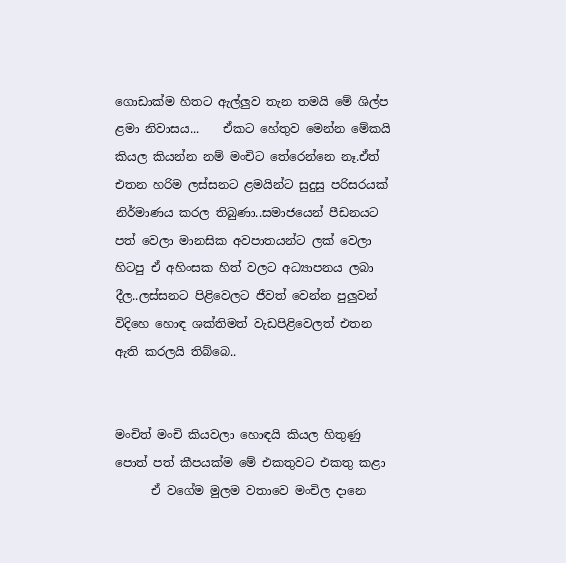ගොඩාක්ම හිතට ඇල්ලුව තැන තමයි මේ ශිල්ප ළමා නිවාසය...    ඒකට හේතුව මෙන්න මේකයි කියල කියන්න නම් මංචිට තේරෙන්නෙ නෑ.ඒත් එතන හරිම ලස්සනට ළමයින්ට සුදුසු පරිසරයක් නිර්මාණය කරල තිබුණා..සමාජයෙන් පීඩනයට පත් වෙලා මානසික අවපාතයන්ට ලක් වෙලා හිටපු ඒ අහිංසක හිත් වලට අධ්‍යාපනය ලබා දීල..ලස්සනට පිළිවෙලට ජීවත් වෙන්න පුලුවන් විදිහෙ හොඳ ශක්තිමත් වැඩපිළිවෙලත් එතන ඇති කරලයි තිබ්බෙ..


මංචිත් මංචි කියවලා හොඳයි කියල හිතුණු
පොත් පත් කීපයක්ම මේ එකතුවට එකතු කළා
      ඒ වගේම මුලම වතාවෙ මංචිල දානෙ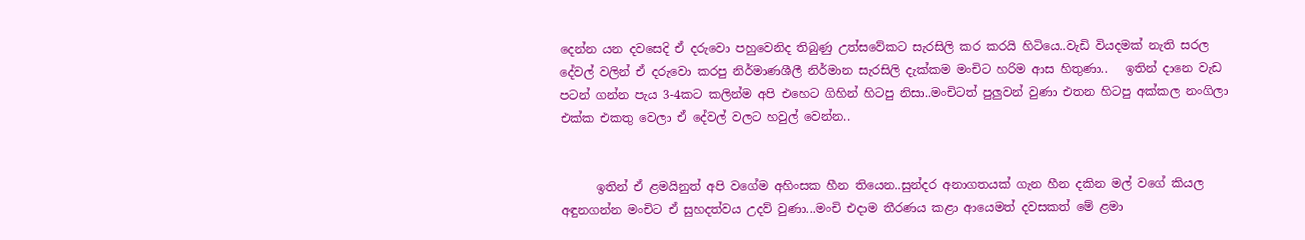දෙන්න යන දවසෙදි ඒ දරුවො පහුවෙනිද තිබුණු උත්සවේකට සැරසිලි කර කරයි හිටියෙ..වැඩි වියදමක් නැති සරල දේවල් වලින් ඒ දරුවො කරපු නිර්මාණශීලී නිර්මාන සැරසිලි දැක්කම මංචිට හරිම ආස හිතුණා..   ඉතින් දානෙ වැඩ පටන් ගන්න පැය 3-4කට කලින්ම අපි එහෙට ගිහින් හිටපු නිසා..මංචිටත් පුලුවන් වුණා එතන හිටපු අක්කල නංගිලා එක්ක එකතු වෙලා ඒ දේවල් වලට හවුල් වෙන්න..


      ඉතින් ඒ ළමයිනුත් අපි වගේම අහිංසක හීන තියෙන..සුන්දර අනාගතයක් ගැන හීන දකින මල් වගේ කියල අඳුනගන්න මංචිට ඒ සුහදත්වය උදව් වුණා...මංචි එදාම තීරණය කළා ආයෙමත් දවසකත් මේ ළමා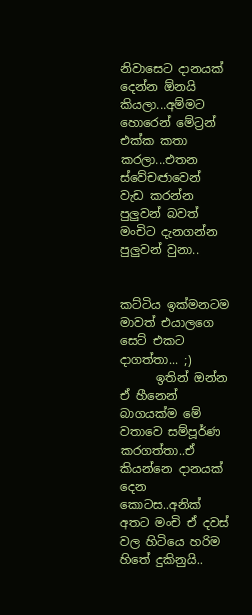නිවාසෙට දානයක් දෙන්න ඕනයි කියලා...අම්මට හොරෙන් මේට්‍රන් එක්ක කතා කරලා...එතන ස්වේචඦාවෙන් වැඩ කරන්න පුලුවන් බවත් මංචිට දැනගන්න පුලුවන් වුනා..


කට්ටිය ඉක්මනටම මාවත් එයාලගෙ සෙට් එකට දාගත්තා... ;)
      ඉතින් ඔන්න ඒ හීනෙන් බාගයක්ම මේ වතාවෙ සම්පූර්ණ කරගත්තා..ඒ කියන්නෙ දානයක් දෙන කොටස..අනික් අතට මංචි ඒ දවස් වල හිටියෙ හරිම හිතේ දුකිනුයි..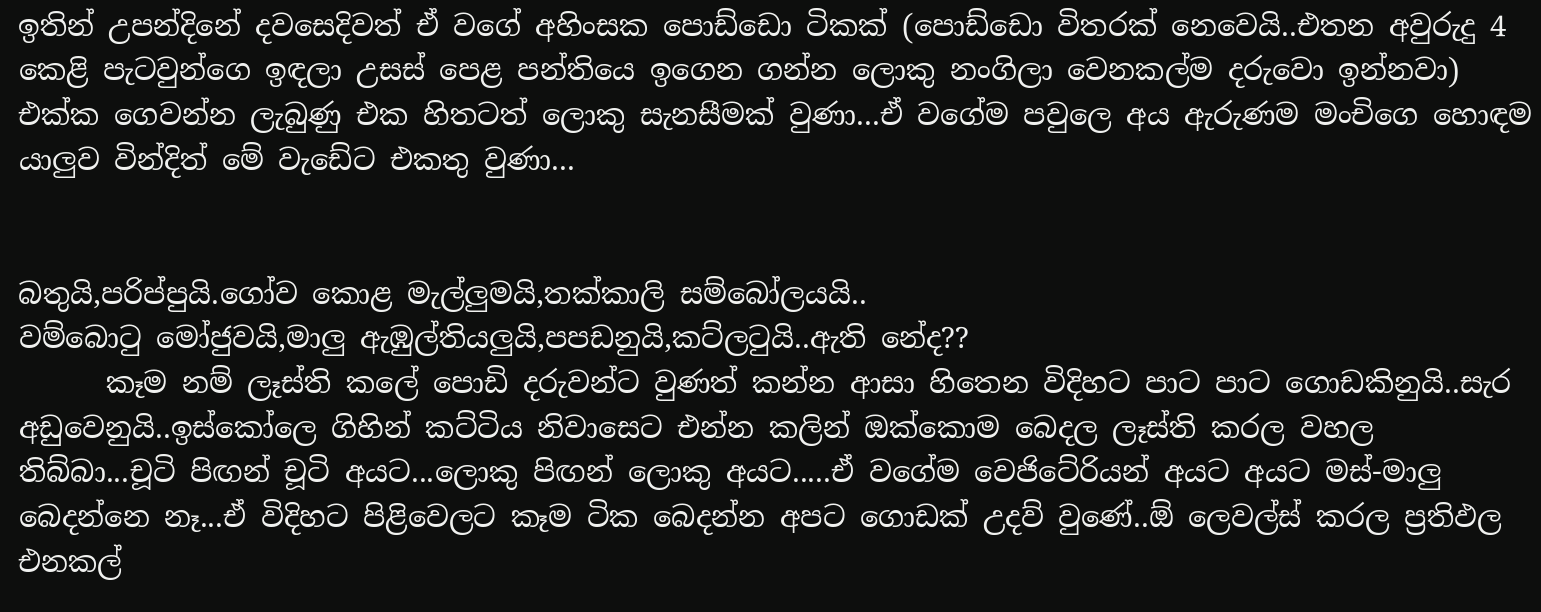ඉතින් උපන්දිනේ දවසෙදිවත් ඒ වගේ අහිංසක පොඩ්ඩො ටිකක් (පොඩ්ඩො විතරක් නෙවෙයි..එතන අවුරුදු 4 කෙළි පැටවුන්ගෙ ඉඳලා උසස් පෙළ පන්තියෙ ඉගෙන ගන්න ලොකු නංගිලා වෙනකල්ම දරුවො ඉන්නවා) එක්ක ගෙවන්න ලැබුණු එක හිතටත් ලොකු සැනසීමක් වුණා...ඒ වගේම පවුලෙ අය ඇරුණම මංචිගෙ හොඳම යාලුව වින්දිත් මේ වැඩේට එකතු වුණා...


බතුයි,පරිප්පුයි.ගෝව කොළ මැල්ලුමයි,තක්කාලි සම්බෝලයයි..
වම්බොටු මෝජුවයි,මාලු ඇඹුල්තියලුයි,පපඩනුයි,කට්ලටුයි..ඇති නේද??
      කෑම නම් ලෑස්ති කලේ පොඩි දරුවන්ට වුණත් කන්න ආසා හිතෙන විදිහට පාට පාට ගොඩකිනුයි..සැර අඩුවෙනුයි..ඉස්කෝලෙ ගිහින් කට්ටිය නිවාසෙට එන්න කලින් ඔක්කොම බෙදල ලෑස්ති කරල වහල තිබ්බා...චූටි පිඟන් චූටි අයට...ලොකු පිඟන් ලොකු අයට.....ඒ වගේම වෙජිටේරියන් අයට අයට මස්-මාලු බෙදන්නෙ නෑ...ඒ විදිහට පිළිවෙලට කෑම ටික බෙදන්න අපට ගොඩක් උදව් වුණේ..ඕ ලෙවල්ස් කරල ප්‍රතිඵල එනකල්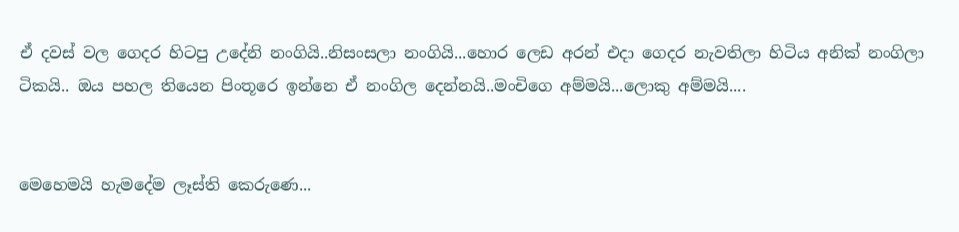ඒ දවස් වල ගෙදර හිටපු උදේනි නංගියි..නිසංසලා නංගියි...හොර ලෙඩ අරන් එදා ගෙදර නැවතිලා හිටිය අනික් නංගිලා ටිකයි.. ඔය පහල තියෙන පිංතූරෙ ඉන්නෙ ඒ නංගිල දෙන්නයි..මංචිගෙ අම්මයි...ලොකු අම්මයි....


මෙහෙමයි හැමදේම ලෑස්ති කෙරුණෙ...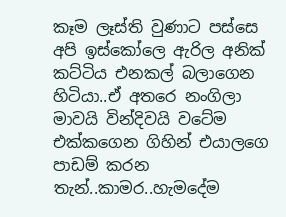කෑම ලෑස්ති වුණාට පස්සෙ අපි ඉස්කෝලෙ ඇරිල අනික් කට්ටිය එනකල් බලාගෙන හිටියා..ඒ අතරෙ නංගිලා මාවයි වින්දිවයි වටේම එක්කගෙන ගිහින් එයාලගෙ පාඩම් කරන තැන්..කාමර..හැමදේම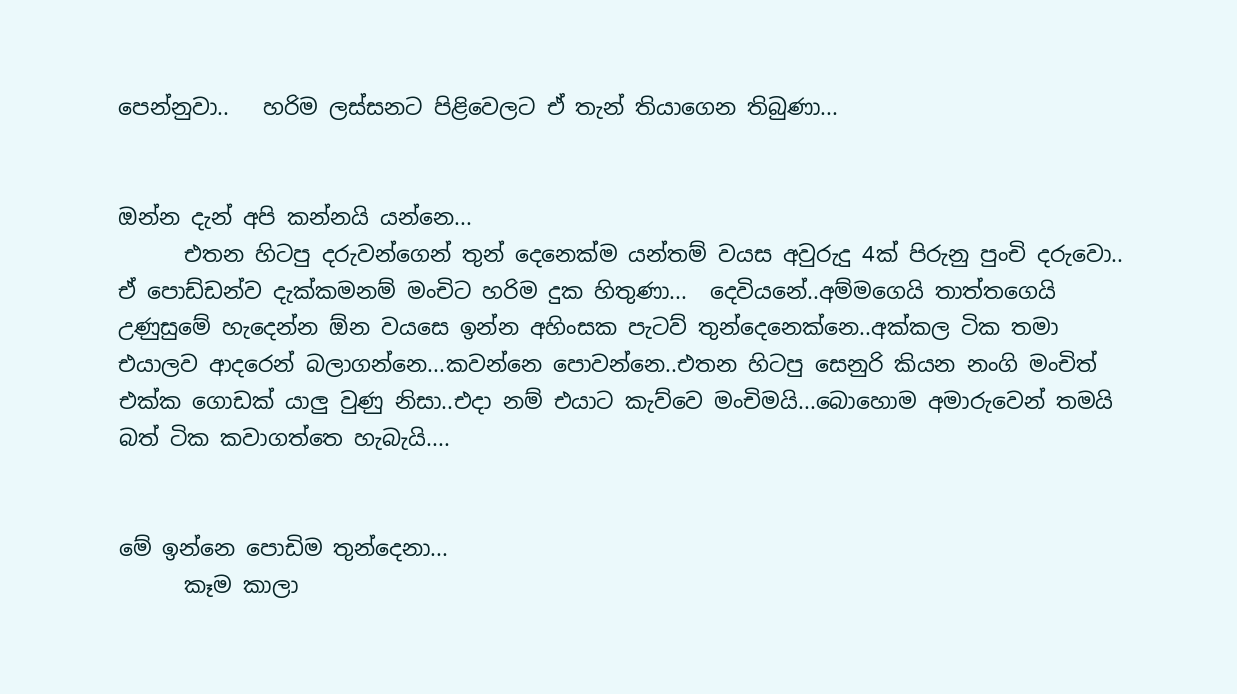පෙන්නුවා..   හරිම ලස්සනට පිළිවෙලට ඒ තැන් තියාගෙන තිබුණා...


ඔන්න දැන් අපි කන්නයි යන්නෙ...
      එතන හිටපු දරුවන්ගෙන් තුන් දෙනෙක්ම යන්තම් වයස අවුරුදු 4ක් පිරුනු පුංචි දරුවො.. ඒ පොඩ්ඩන්ව දැක්කමනම් මංචිට හරිම දුක හිතුණා...  දෙවියනේ..අම්මගෙයි තාත්තගෙයි උණුසුමේ හැදෙන්න ඕන වයසෙ ඉන්න අහිංසක පැටව් තුන්දෙනෙක්නෙ..අක්කල ටික තමා එයාලව ආදරෙන් බලාගන්නෙ...කවන්නෙ පොවන්නෙ..එතන හිටපු සෙනුරි කියන නංගි මංචිත් එක්ක ගොඩක් යාලු වුණු නිසා..එදා නම් එයාට කැව්වෙ මංචිමයි...බොහොම අමාරුවෙන් තමයි බත් ටික කවාගත්තෙ හැබැයි....


මේ ඉන්නෙ පොඩිම තුන්දෙනා...
      කෑම කාලා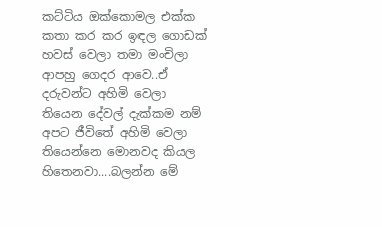කට්ටිය ඔක්කොමල එක්ක කතා කර කර ඉඳල ගොඩක් හවස් වෙලා තමා මංචිලා ආපහු ගෙදර ආවෙ..ඒ දරුවන්ට අහිමි වෙලා තියෙන දේවල් දැක්කම නම් අපට ජීවිතේ අහිමි වෙලා තියෙන්නෙ මොනවද කියල හිතෙනවා....බලන්න මේ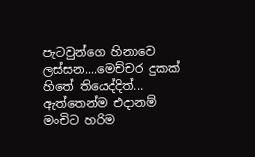පැටවුන්ගෙ හිනාවෙ ලස්සන....මෙච්චර දුකක් හිතේ තියෙද්දිත්...  ඇත්තෙන්ම එදානම් මංචිට හරිම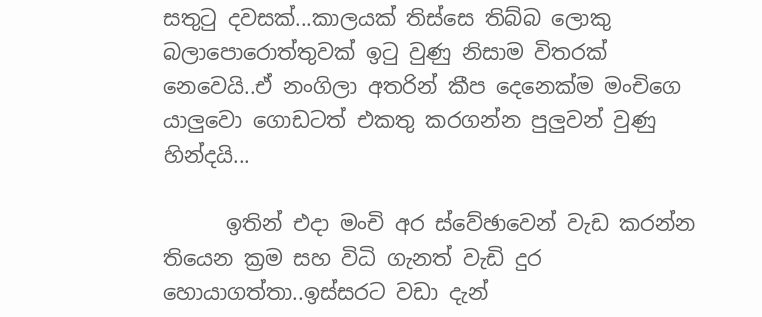සතුටු දවසක්...කාලයක් තිස්සෙ තිබ්බ ලොකු බලාපොරොත්තුවක් ඉටු වුණු නිසාම විතරක් නෙවෙයි..ඒ නංගිලා අතරින් කීප දෙනෙක්ම මංචිගෙ යාලුවො ගොඩටත් එකතු කරගන්න පුලුවන් වුණු හින්දයි...

      ඉතින් එදා මංචි අර ස්වේඡාවෙන් වැඩ කරන්න තියෙන ක්‍රම සහ විධි ගැනත් වැඩි දුර හොයාගත්තා..ඉස්සරට වඩා දැන්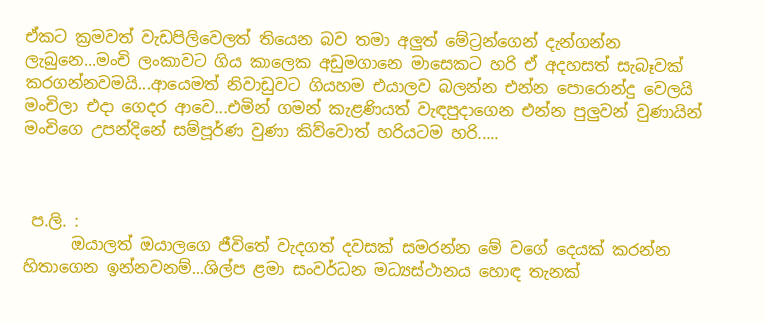ඒකට ක්‍රමවත් වැඩපිලිවෙලත් තියෙන බව තමා අලුත් මේට්‍රන්ගෙන් දැන්ගන්න ලැබුනෙ...මංචි ලංකාවට ගිය කාලෙක අඩුමගානෙ මාසෙකට හරි ඒ අදහසත් සැබෑවක් කරගන්නවමයි...ආයෙමත් නිවාඩුවට ගියහම එයාලව බලන්න එන්න පොරොන්දු වෙලයි මංචිලා එදා ගෙදර ආවෙ...එමින් ගමන් කැළණියත් වැඳපුදාගෙන එන්න පුලුවන් වුණායින් මංචිගෙ උපන්දිනේ සම්පූර්ණ වුණා කිව්වොත් හරියටම හරි.....



 ප.ලි. :
      ඔයාලත් ඔයාලගෙ ජීවිතේ වැදගත් දවසක් සමරන්න මේ වගේ දෙයක් කරන්න හිතාගෙන ඉන්නවනම්...ශිල්ප ළමා සංවර්ධන මධ්‍යස්ථානය හොඳ තැනක්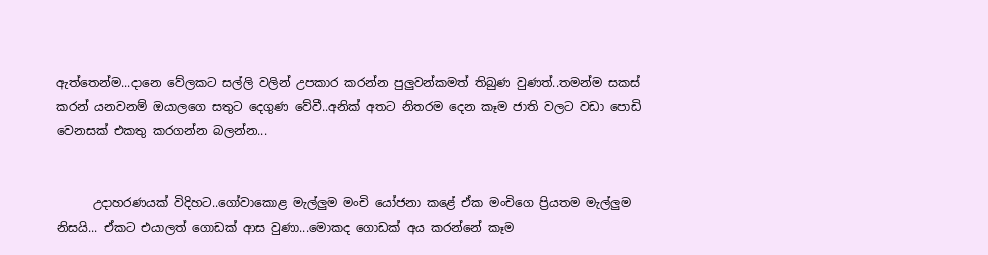ඇත්තෙන්ම...දානෙ වේලකට සල්ලි වලින් උපකාර කරන්න පුලුවන්කමත් තිබුණ වුණත්..තමන්ම සකස් කරන් යනවනම් ඔයාලගෙ සතුට දෙගුණ වේවී..අනික් අතට නිතරම දෙන කෑම ජාති වලට වඩා පොඩි වෙනසක් එකතු කරගන්න බලන්න...


      උදාහරණයක් විදිහට..ගෝවාකොළ මැල්ලුම මංචි යෝජනා කළේ ඒක මංචිගෙ ප්‍රියතම මැල්ලුම නිසයි... ඒකට එයාලත් ගොඩක් ආස වුණා...මොකද ගොඩක් අය කරන්නේ කෑම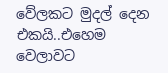වේලකට මුදල් දෙන එකයි..එහෙම වෙලාවට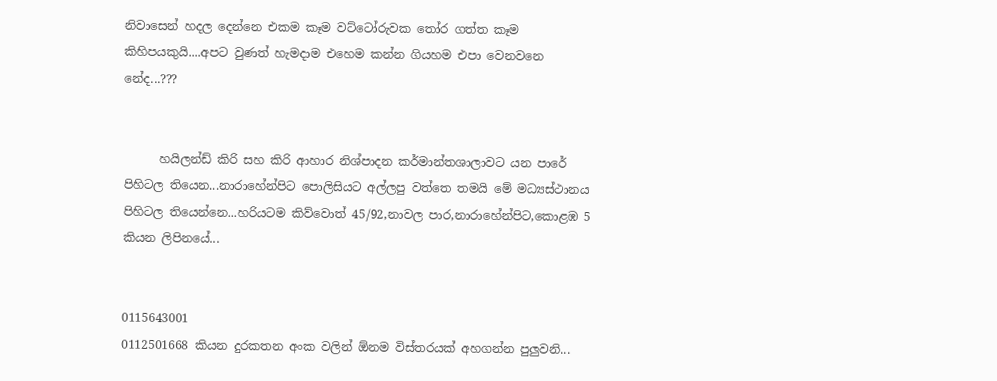නිවාසෙන් හදල දෙන්නෙ එකම කෑම වට්ටෝරුවක තෝර ගත්ත කෑම කිහිපයකුයි....අපට වුණත් හැමදාම එහෙම කන්න ගියහම එපා වෙනවනෙ නේද...???


      හයිලන්ඩ් කිරි සහ කිරි ආහාර නිශ්පාදන කර්මාන්තශාලාවට යන පාරේ පිහිටල තියෙන...නාරාහේන්පිට පොලිසියට අල්ලපු වත්තෙ තමයි මේ මධ්‍යස්ථානය පිහිටල තියෙන්නෙ...හරියටම කිව්වොත් 45/92,නාවල පාර,නාරාහේන්පිට,කොළඹ 5 කියන ලිපිනයේ...


0115643001
0112501668 කියන දුරකතන අංක වලින් ඕනම විස්තරයක් අහගන්න පුලුවනි...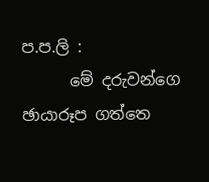ප.ප.ලි :
      මේ දරුවන්ගෙ ඡායාරූප ගත්තෙ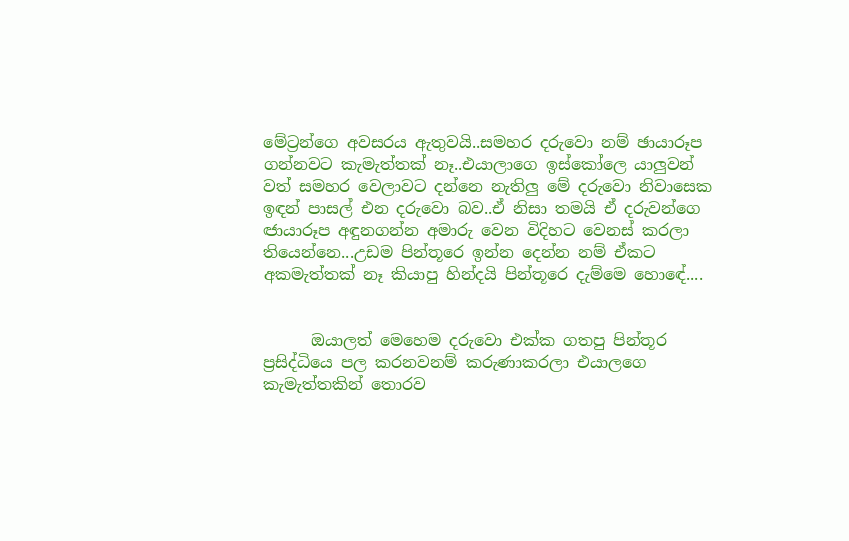මේට්‍රන්ගෙ අවසරය ඇතුවයි..සමහර දරුවො නම් ඡායාරූප ගන්නවට කැමැත්තක් නෑ..එයාලාගෙ ඉස්කෝලෙ යාලුවන් වත් සමහර වෙලාවට දන්නෙ නැතිලු මේ දරුවො නිවාසෙක ඉඳන් පාසල් එන දරුවො බව..ඒ නිසා තමයි ඒ දරුවන්ගෙ ඦායාරූප අඳුනගන්න අමාරු වෙන විදිහට වෙනස් කරලා තියෙන්නෙ...උඩම පින්තූරෙ ඉන්න දෙන්න නම් ඒකට අකමැත්තක් නෑ කියාපු හින්දයි පින්තූරෙ දැම්මෙ හොඳේ....


      ඔයාලත් මෙහෙම දරුවො එක්ක ගතපු පින්තූර ප්‍රසිද්ධියෙ පල කරනවනම් කරුණාකරලා එයාලගෙ කැමැත්තකින් තොරව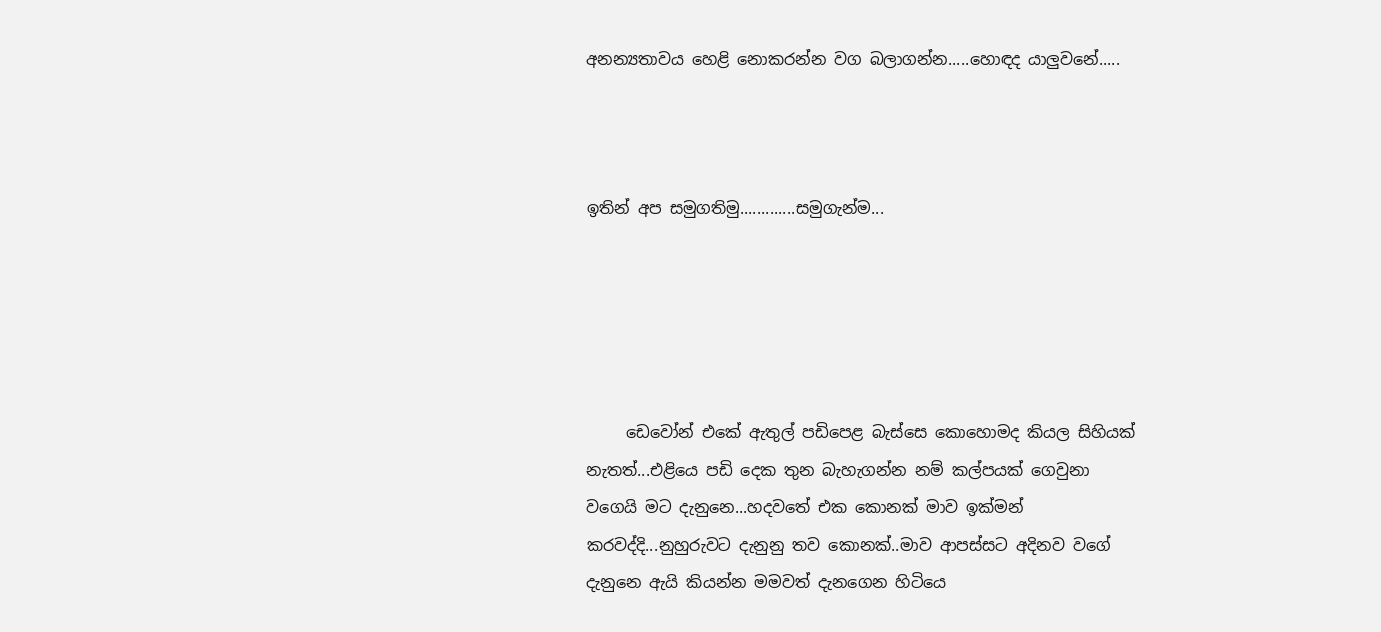අනන්‍යතාවය හෙළි නොකරන්න වග බලාගන්න.....හොඳද යාලුවනේ.....



ඉතින් අප සමුගතිමු.............සමුගැන්ම...





     ඩෙවෝන් එකේ ඇතුල් පඩිපෙළ බැස්සෙ කොහොමද කියල සිහියක් නැතත්...එළියෙ පඩි දෙක තුන බැහැගන්න නම් කල්පයක් ගෙවුනා වගෙයි මට දැනුනෙ...හදවතේ එක කොනක් මාව ඉක්මන් කරවද්දි...නුහුරුවට දැනුනු තව කොනක්..මාව ආපස්සට අදිනව වගේ දැනුනෙ ඇයි කියන්න මමවත් දැනගෙන හිටියෙ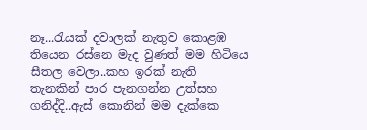නෑ...රැයක් දවාලක් නැතුව කොළඹ තියෙන රස්නෙ මැද වුණත් මම හිටියෙ සීතල වෙලා..කහ ඉරක් නැති තැනකින් පාර පැනගන්න උත්සහ ගනිද්දි..ඇස් කොනින් මම දැක්කෙ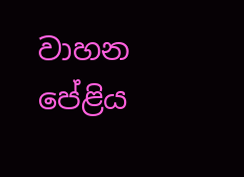වාහන පේළිය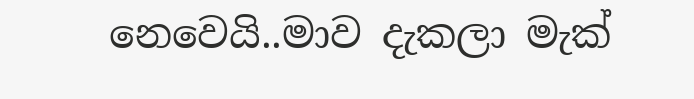නෙවෙයි..මාව දැකලා මැක්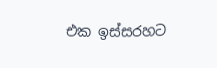එක ඉස්සරහට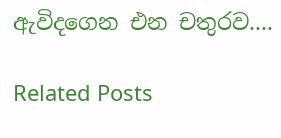ඇවිදගෙන එන චතුරව....

Related Posts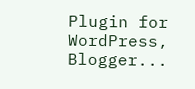Plugin for WordPress, Blogger...